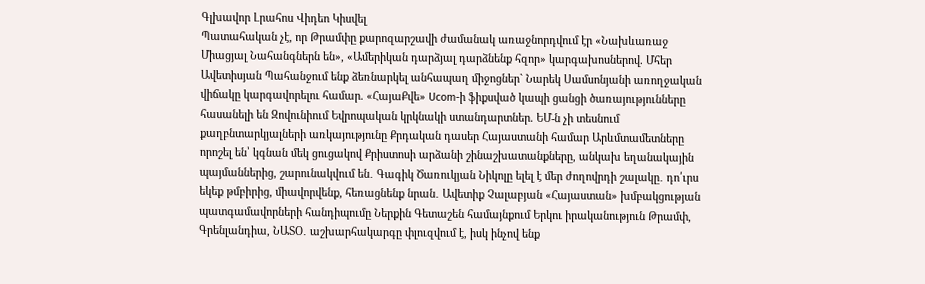Գլխավոր Լրահոս Վիդեո Կիսվել
Պատահական չէ, որ Թրամփը քարոզարշավի ժամանակ առաջնորդվում էր «Նախևառաջ Միացյալ Նահանգներն են», «Ամերիկան դարձյալ դարձնենք հզոր» կարգախոսներով. Մհեր Ավետիսյան Պահանջում ենք ձեռնարկել անհապաղ միջոցներ` Նարեկ Սամսոնյանի առողջական վիճակը կարգավորելու համար. «ՀայաՔվե» Ucom-ի ֆիքսված կապի ցանցի ծառայությունները հասանելի են Զովունիում Եվրոպական կրկնակի ստանդարտներ. ԵՄ-ն չի տեսնում քաղբնտարկյալների առկայությունը Քրդական դասեր Հայաստանի համար Արևմտամետները որոշել են՝ կգնան մեկ ցուցակով Քրիստոսի արձանի շինաշխատանքները, անկախ եղանակային պայմաններից, շարունակվում են․ Գագիկ Ծառուկյան Նիկոլը ելել է մեր ժողովրդի շալակը․ դո՛ւրս եկեք թմբիրից, միավորվենք, հեռացնենք նրան․ Ավետիք Չալաբյան «Հայաստան» խմբակցության պատգամավորների հանդիպումը Ներքին Գետաշեն համայնքում Երկու իրականություն Թրամփ, Գրենլանդիա, ՆԱՏՕ․ աշխարհակարգը փլուզվում է, իսկ ինչով ենք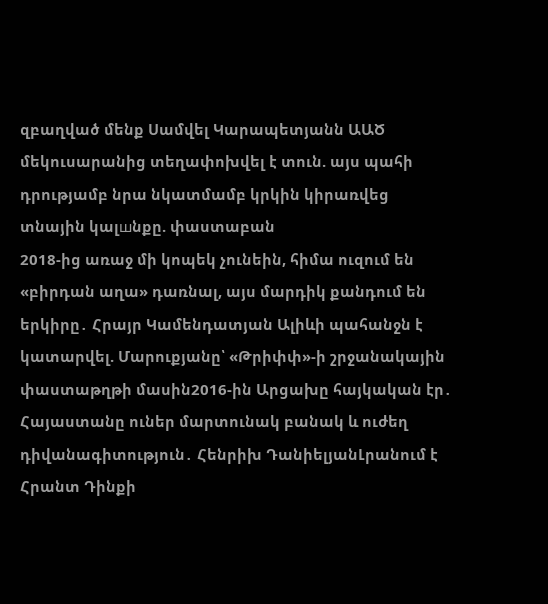զբաղված մենք Սամվել Կարապետյանն ԱԱԾ մեկուսարանից տեղափոխվել է տուն. այս պահի դրությամբ նրա նկատմամբ կրկին կիրառվեց տնային կալшնքը. փաստաբան
2018-ից առաջ մի կոպեկ չունեին, հիմա ուզում են «բիրդան աղա» դառնալ, այս մարդիկ քանդում են երկիրը․ Հրայր Կամենդատյան Ալիևի պահանջն է կատարվել. Մարուքյանը՝ «Թրիփփ»-ի շրջանակային փաստաթղթի մասին2016-ին Արցախը հայկական էր․ Հայաստանը ուներ մարտունակ բանակ և ուժեղ դիվանագիտություն․ Հենրիխ ԴանիելյանԼրանում է Հրանտ Դինքի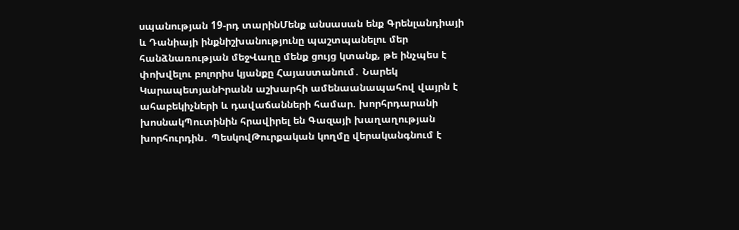սպանության 19-րդ տարինՄենք անսասան ենք Գրենլանդիայի և Դանիայի ինքնիշխանությունը պաշտպանելու մեր հանձնառության մեջՎաղը մենք ցույց կտանք, թե ինչպես է փոխվելու բոլորիս կյանքը Հայաստանում․ Նարեկ ԿարապետյանԻրանն աշխարհի ամենաանապահով վայրն է ահաբեկիչների և դավաճանների համար. խորհրդարանի խոսնակՊուտինին հրավիրել են Գազայի խաղաղության խորհուրդին․ ՊեսկովԹուրքական կողմը վերականգնում է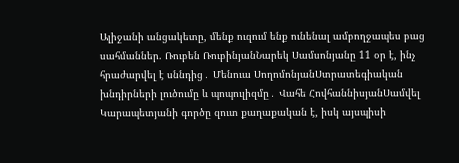Ալիջանի անցակետը, մենք ուզում ենք ունենալ ամբողջապես բաց սահմաններ. Ռուբեն ՌուբինյանՆարեկ Սամսոնյանը 11 օր է, ինչ հրաժարվել է սննդից․ Մենուա ՍողոմոնյանՍտրատեգիական խնդիրների լուծումը և պոպուլիզմը․ Վահե ՀովհաննիսյանՍամվել Կարապետյանի գործը զուտ քաղաքական է, իսկ այսպիսի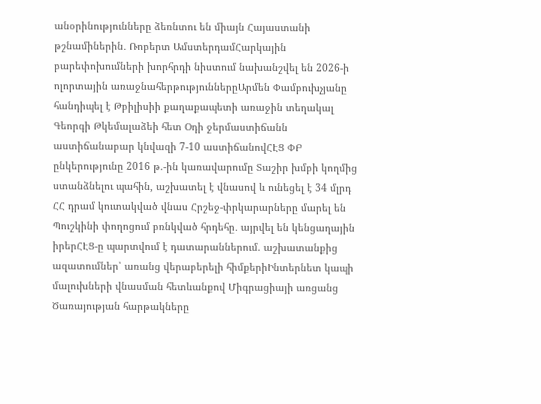անօրինությունները ձեռնտու են միայն Հայաստանի թշնամիներին․ Ռոբերտ ԱմստերդամՀարկային բարեփոխումների խորհրդի նիստում նախանշվել են 2026-ի ոլորտային առաջնահերթություններըԱրմեն Փամբուխչյանը հանդիպել է Թբիլիսիի քաղաքապետի առաջին տեղակալ Գեորգի Թկեմալաձեի հետ Օդի ջերմաստիճանն աստիճանաբար կնվազի 7-10 աստիճանովՀԷՑ ՓԲ ընկերությունը 2016 թ.-ին կառավարումը Տաշիր խմբի կողմից ստանձնելու պահին, աշխատել է վնասով և ունեցել է 34 մլրդ ՀՀ դրամ կուտակված վնաս Հրշեջ-փրկարարները մարել են Պուշկինի փողոցում բռնկված հրդեհը․ այրվել են կենցաղային իրերՀԷՑ-ը պարտվում է դատարաններում. աշխատանքից ազատումներ՝ առանց վերաբերելի հիմքերիԻնտերնետ կապի մալուխների վնասման հետևանքով Միգրացիայի առցանց Ծառայության հարթակները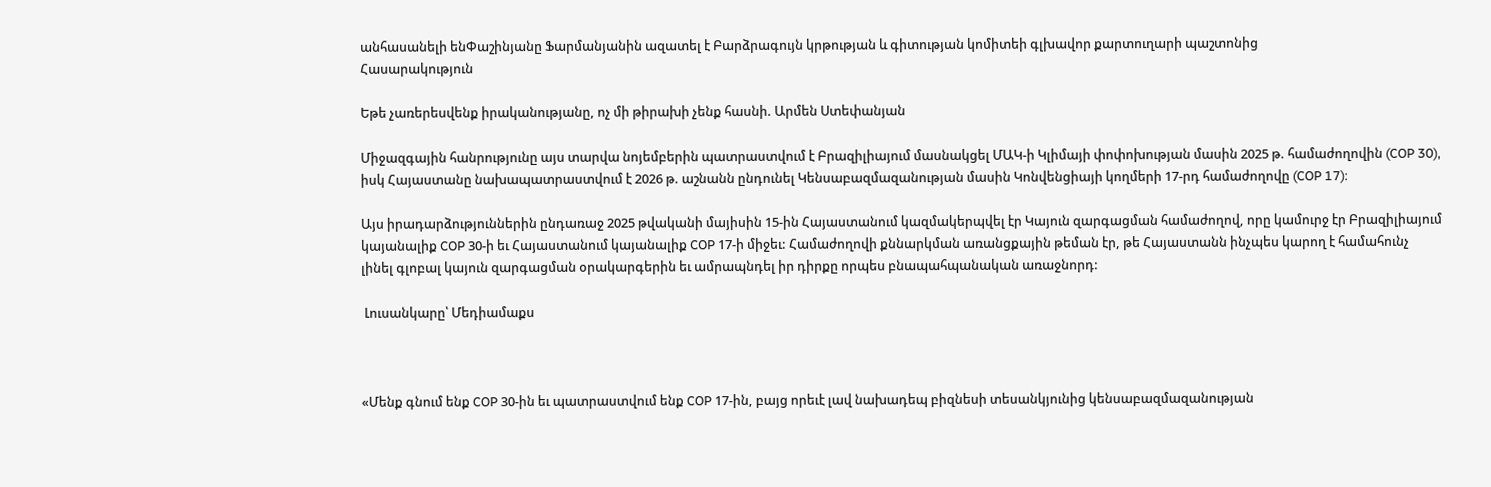անհասանելի ենՓաշինյանը Ֆարմանյանին ազատել է Բարձրագույն կրթության և գիտության կոմիտեի գլխավոր քարտուղարի պաշտոնից
Հասարակություն

Եթե չառերեսվենք իրականությանը, ոչ մի թիրախի չենք հասնի. Արմեն Ստեփանյան

Միջազգային հանրությունը այս տարվա նոյեմբերին պատրաստվում է Բրազիլիայում մասնակցել ՄԱԿ-ի Կլիմայի փոփոխության մասին 2025 թ. համաժողովին (COP 30), իսկ Հայաստանը նախապատրաստվում է 2026 թ. աշնանն ընդունել Կենսաբազմազանության մասին Կոնվենցիայի կողմերի 17-րդ համաժողովը (COP 17):

Այս իրադարձություններին ընդառաջ 2025 թվականի մայիսին 15-ին Հայաստանում կազմակերպվել էր Կայուն զարգացման համաժողով, որը կամուրջ էր Բրազիլիայում կայանալիք COP 30-ի եւ Հայաստանում կայանալիք COP 17-ի միջեւ: Համաժողովի քննարկման առանցքային թեման էր, թե Հայաստանն ինչպես կարող է համահունչ լինել գլոբալ կայուն զարգացման օրակարգերին եւ ամրապնդել իր դիրքը որպես բնապահպանական առաջնորդ:

 Լուսանկարը՝ Մեդիամաքս



«Մենք գնում ենք COP 30-ին եւ պատրաստվում ենք COP 17-ին, բայց որեւէ լավ նախադեպ բիզնեսի տեսանկյունից կենսաբազմազանության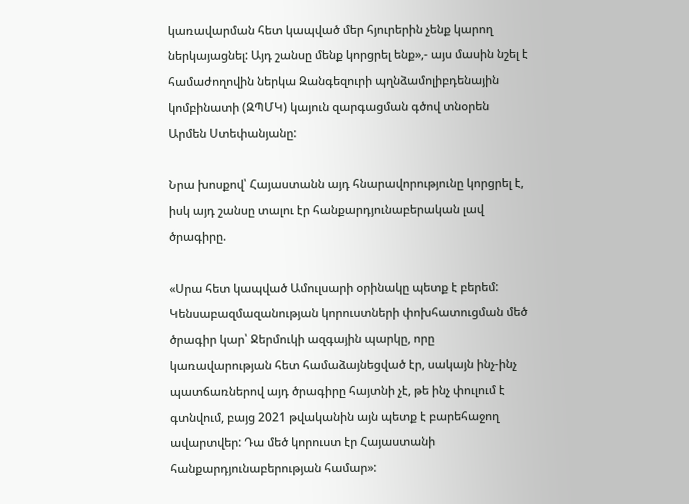կառավարման հետ կապված մեր հյուրերին չենք կարող ներկայացնել: Այդ շանսը մենք կորցրել ենք»,- այս մասին նշել է համաժողովին ներկա Զանգեզուրի պղնձամոլիբդենային կոմբինատի (ԶՊՄԿ) կայուն զարգացման գծով տնօրեն Արմեն Ստեփանյանը:

Նրա խոսքով՝ Հայաստանն այդ հնարավորությունը կորցրել է, իսկ այդ շանսը տալու էր հանքարդյունաբերական լավ ծրագիրը.

«Սրա հետ կապված Ամուլսարի օրինակը պետք է բերեմ: Կենսաբազմազանության կորուստների փոխհատուցման մեծ ծրագիր կար՝ Ջերմուկի ազգային պարկը, որը կառավարության հետ համաձայնեցված էր, սակայն ինչ-ինչ պատճառներով այդ ծրագիրը հայտնի չէ, թե ինչ փուլում է գտնվում, բայց 2021 թվականին այն պետք է բարեհաջող ավարտվեր: Դա մեծ կորուստ էր Հայաստանի հանքարդյունաբերության համար»: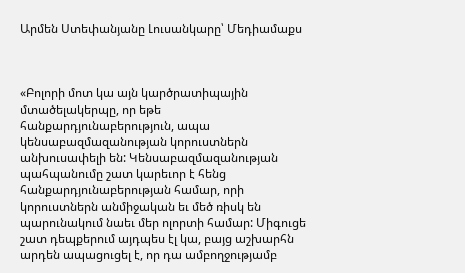Արմեն Ստեփանյանը Լուսանկարը՝ Մեդիամաքս



«Բոլորի մոտ կա այն կարծրատիպային մտածելակերպը, որ եթե հանքարդյունաբերություն, ապա կենսաբազմազանության կորուստներն անխուսափելի են: Կենսաբազմազանության պահպանումը շատ կարեւոր է հենց հանքարդյունաբերության համար, որի կորուստներն անմիջական եւ մեծ ռիսկ են պարունակում նաեւ մեր ոլորտի համար: Միգուցե շատ դեպքերում այդպես էլ կա, բայց աշխարհն արդեն ապացուցել է, որ դա ամբողջությամբ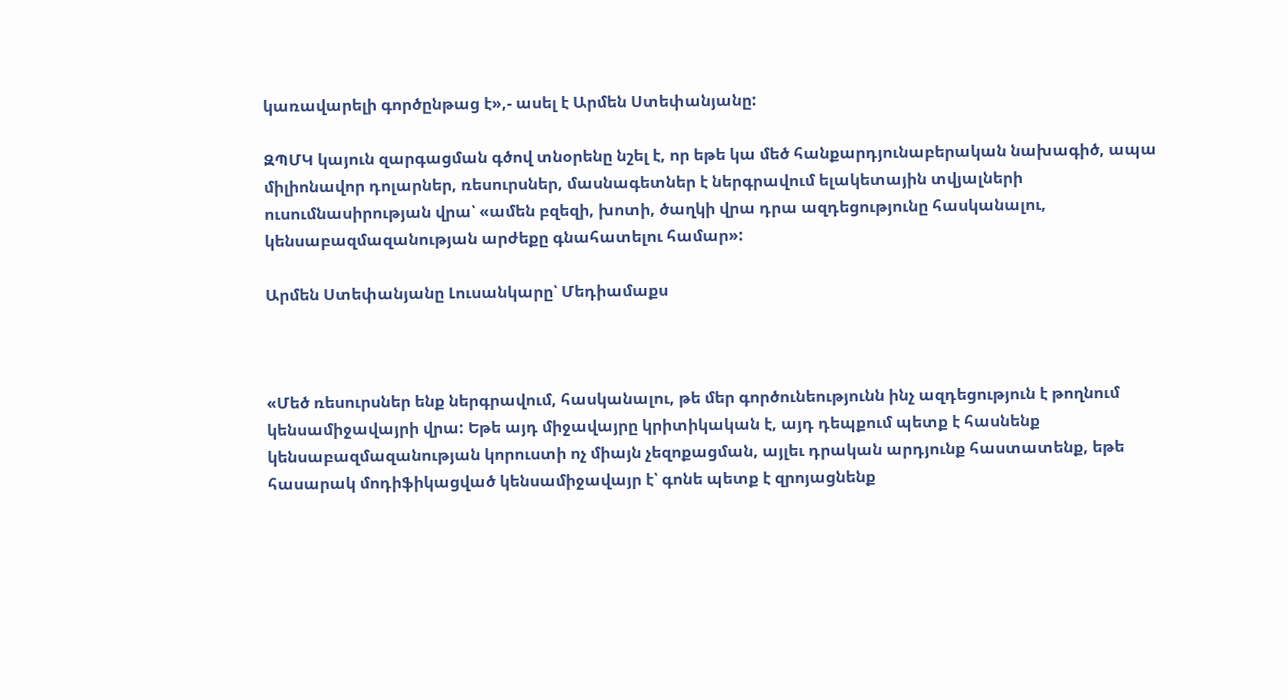կառավարելի գործընթաց է»,- ասել է Արմեն Ստեփանյանը:

ԶՊՄԿ կայուն զարգացման գծով տնօրենը նշել է, որ եթե կա մեծ հանքարդյունաբերական նախագիծ, ապա միլիոնավոր դոլարներ, ռեսուրսներ, մասնագետներ է ներգրավում ելակետային տվյալների ուսումնասիրության վրա՝ «ամեն բզեզի, խոտի, ծաղկի վրա դրա ազդեցությունը հասկանալու, կենսաբազմազանության արժեքը գնահատելու համար»:

Արմեն Ստեփանյանը Լուսանկարը՝ Մեդիամաքս



«Մեծ ռեսուրսներ ենք ներգրավում, հասկանալու, թե մեր գործունեությունն ինչ ազդեցություն է թողնում կենսամիջավայրի վրա: Եթե այդ միջավայրը կրիտիկական է, այդ դեպքում պետք է հասնենք կենսաբազմազանության կորուստի ոչ միայն չեզոքացման, այլեւ դրական արդյունք հաստատենք, եթե հասարակ մոդիֆիկացված կենսամիջավայր է՝ գոնե պետք է զրոյացնենք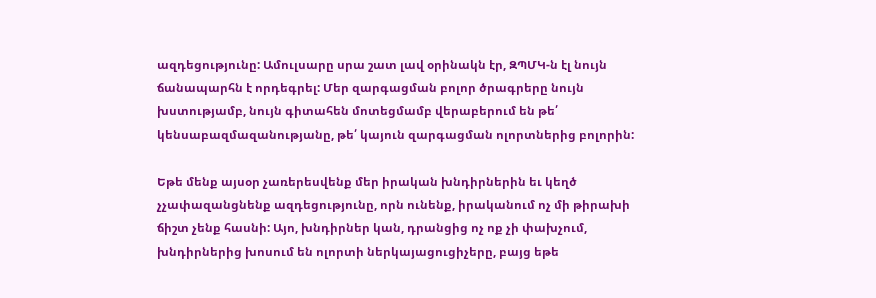ազդեցությունը: Ամուլսարը սրա շատ լավ օրինակն էր, ԶՊՄԿ-ն էլ նույն ճանապարհն է որդեգրել: Մեր զարգացման բոլոր ծրագրերը նույն խստությամբ, նույն գիտահեն մոտեցմամբ վերաբերում են թե՛ կենսաբազմազանությանը, թե՛ կայուն զարգացման ոլորտներից բոլորին:

Եթե մենք այսօր չառերեսվենք մեր իրական խնդիրներին եւ կեղծ չչափազանցնենք ազդեցությունը, որն ունենք, իրականում ոչ մի թիրախի ճիշտ չենք հասնի: Այո, խնդիրներ կան, դրանցից ոչ ոք չի փախչում, խնդիրներից խոսում են ոլորտի ներկայացուցիչերը, բայց եթե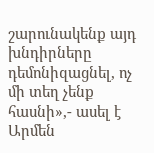շարունակենք այդ խնդիրները դեմոնիզացնել, ոչ մի տեղ չենք հասնի»,- ասել է Արմեն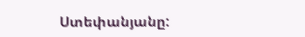Ստեփանյանը: